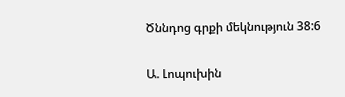Ծննդոց գրքի մեկնություն 38:6

Ա. Լոպուխին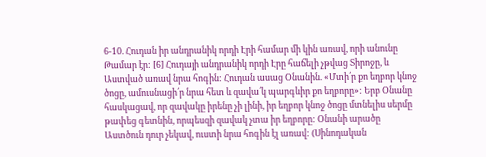6-10. Հուդան իր անդրանիկ որդի Էրի համար մի կին առավ, որի անունը Թամար էր: [6] Հուդայի անդրանիկ որդի Էրը հաճելի չթվաց Տիրոջը, և Աստված առավ նրա հոգին: Հուդան ասաց Օնանին. «Մտի՛ր քո եղբոր կնոջ ծոցը, ամուսնացի՛ր նրա հետ և զավա՛կ պարգևիր քո եղբորը»: Երբ Օնանը հասկացավ, որ զավակը իրենը չի լինի, իր եղբոր կնոջ ծոցը մտնելիս սերմը թափեց գետնին, որպեսզի զավակ չտա իր եղբորը: Օնանի արածը Աստծուն դուր չեկավ, ուստի նրա հոգին էլ առավ: (Սինոդական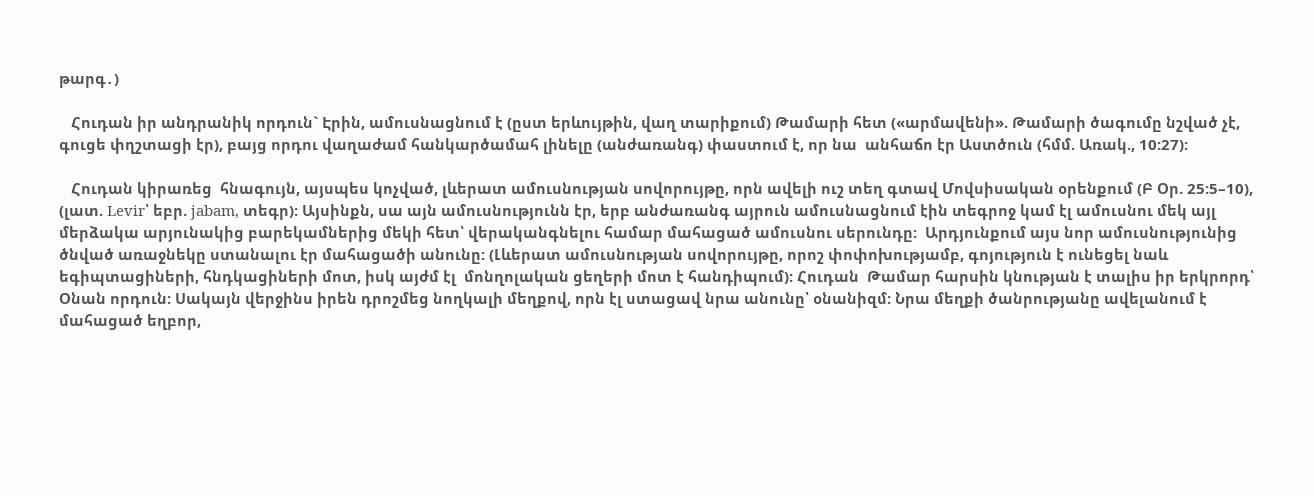թարգ․)

   Հուդան իր անդրանիկ որդուն` Էրին, ամուսնացնում է (ըստ երևույթին, վաղ տարիքում) Թամարի հետ («արմավենի». Թամարի ծագումը նշված չէ, գուցե փղշտացի էր), բայց որդու վաղաժամ հանկարծամահ լինելը (անժառանգ) փաստում է, որ նա  անհաճո էր Աստծուն (հմմ. Առակ., 10:27):

   Հուդան կիրառեց  հնագույն, այսպես կոչված, լևերատ ամուսնության սովորույթը, որն ավելի ուշ տեղ գտավ Մովսիսական օրենքում (Բ Օր. 25:5–10), (լատ. Levir՝ եբր. jabam, տեգր): Այսինքն, սա այն ամուսնությունն էր, երբ անժառանգ այրուն ամուսնացնում էին տեգրոջ կամ էլ ամուսնու մեկ այլ մերձակա արյունակից բարեկամներից մեկի հետ՝ վերականգնելու համար մահացած ամուսնու սերունդը:  Արդյունքում այս նոր ամուսնությունից ծնված առաջնեկը ստանալու էր մահացածի անունը: (Լևերատ ամուսնության սովորույթը, որոշ փոփոխությամբ, գոյություն է ունեցել նաև եգիպտացիների, հնդկացիների մոտ, իսկ այժմ էլ  մոնղոլական ցեղերի մոտ է հանդիպում): Հուդան  Թամար հարսին կնության է տալիս իր երկրորդ՝ Օնան որդուն: Սակայն վերջինս իրեն դրոշմեց նողկալի մեղքով, որն էլ ստացավ նրա անունը՝ օնանիզմ: Նրա մեղքի ծանրությանը ավելանում է մահացած եղբոր,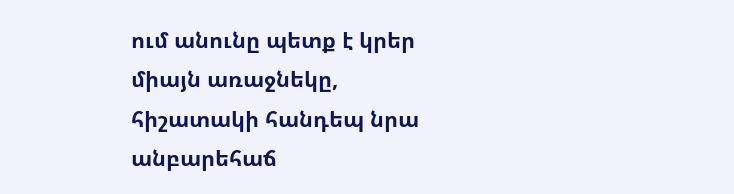ում անունը պետք է կրեր միայն առաջնեկը,  հիշատակի հանդեպ նրա անբարեհաճ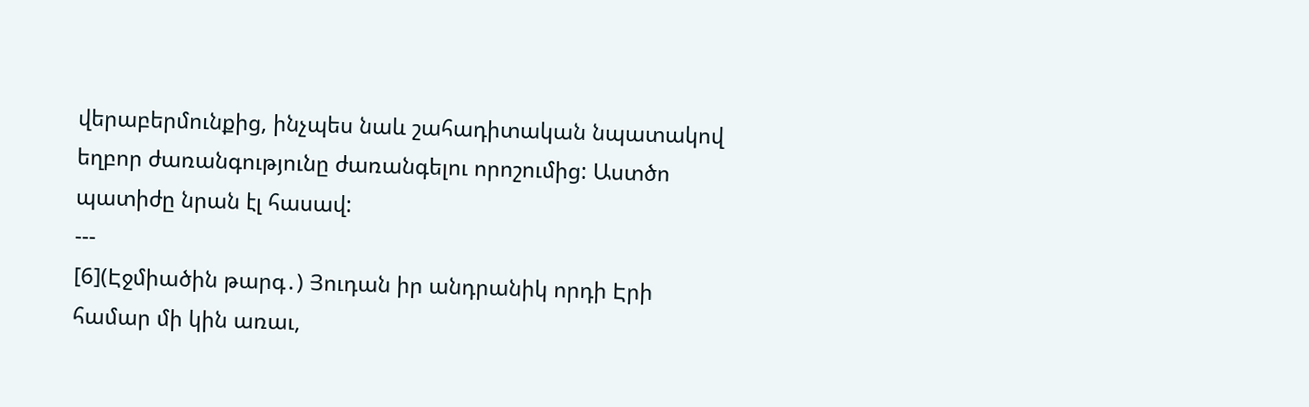վերաբերմունքից, ինչպես նաև շահադիտական նպատակով եղբոր ժառանգությունը ժառանգելու որոշումից: Աստծո պատիժը նրան էլ հասավ:
---
[6](Էջմիածին թարգ․) Յուդան իր անդրանիկ որդի Էրի համար մի կին առաւ,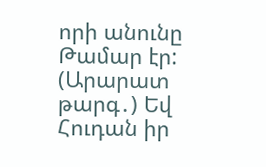որի անունը Թամար էր:
(Արարատ թարգ․) Եվ Հուդան իր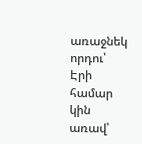առաջնեկ որդու՝ Էրի համար կին առավ՝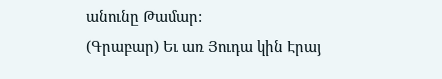անունը Թամար:
(Գրաբար) Եւ առ Յուդա կին Էրայ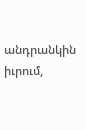անդրանկին իւրում,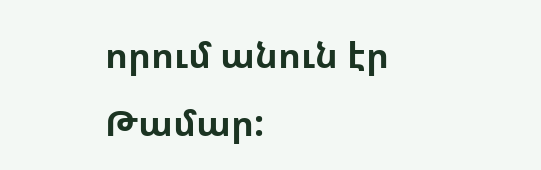որում անուն էր Թամար: